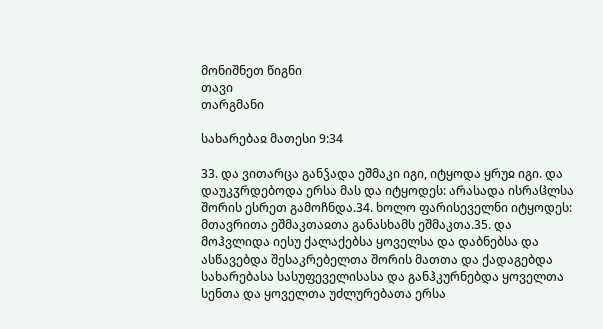მონიშნეთ წიგნი
თავი
თარგმანი

სახარებაჲ მათესი 9:34

33. და ვითარცა განჴადა ეშმაკი იგი, იტყოდა ყრუჲ იგი. და დაუკჳრდებოდა ერსა მას და იტყოდეს: არასადა ისრაჱლსა შორის ესრეთ გამოჩნდა.34. ხოლო ფარისეველნი იტყოდეს: მთავრითა ეშმაკთაჲთა განასხამს ეშმაკთა.35. და მოჰვლიდა იესუ ქალაქებსა ყოველსა და დაბნებსა და ასწავებდა შესაკრებელთა შორის მათთა და ქადაგებდა სახარებასა სასუფეველისასა და განჰკურნებდა ყოველთა სენთა და ყოველთა უძლურებათა ერსა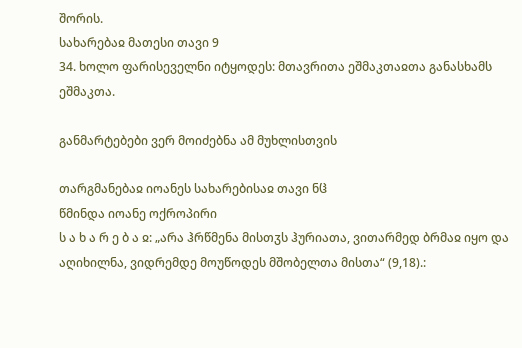შორის.
სახარებაჲ მათესი თავი 9
34. ხოლო ფარისეველნი იტყოდეს: მთავრითა ეშმაკთაჲთა განასხამს ეშმაკთა.

განმარტებები ვერ მოიძებნა ამ მუხლისთვის

თარგმანებაჲ იოანეს სახარებისაჲ თავი ნჱ
წმინდა იოანე ოქროპირი
ს ა ხ ა რ ე ბ ა ჲ: „არა ჰრწმენა მისთჳს ჰურიათა, ვითარმედ ბრმაჲ იყო და აღიხილნა, ვიდრემდე მოუწოდეს მშობელთა მისთა“ (9,18).: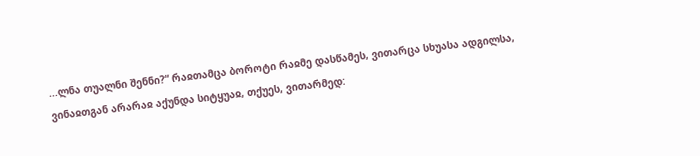...ლნა თუალნი შენნი?“ რაჲთამცა ბოროტი რაჲმე დასწამეს, ვითარცა სხუასა ადგილსა, ვინაჲთგან არარაჲ აქუნდა სიტყუაჲ, თქუეს, ვითარმედ: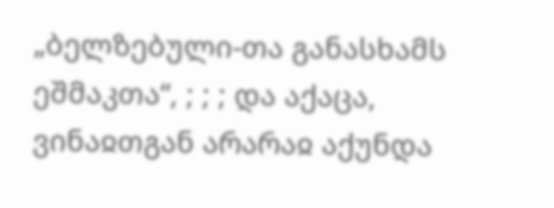„ბელზებული-თა განასხამს ეშმაკთა“, ; ; ; და აქაცა, ვინაჲთგან არარაჲ აქუნდა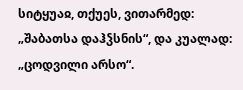სიტყუაჲ, თქუეს, ვითარმედ: „შაბათსა დაჰჴსნის“, და კუალად: „ცოდვილი არსო“.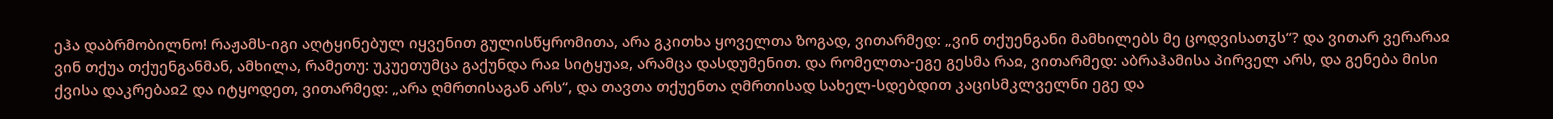ეჰა დაბრმობილნო! რაჟამს-იგი აღტყინებულ იყვენით გულისწყრომითა, არა გკითხა ყოველთა ზოგად, ვითარმედ: „ვინ თქუენგანი მამხილებს მე ცოდვისათჳს“? და ვითარ ვერარაჲ ვინ თქუა თქუენგანმან, ამხილა, რამეთუ: უკუეთუმცა გაქუნდა რაჲ სიტყუაჲ, არამცა დასდუმენით. და რომელთა-ეგე გესმა რაჲ, ვითარმედ: აბრაჰამისა პირველ არს, და გენება მისი ქვისა დაკრებაჲ2 და იტყოდეთ, ვითარმედ: „არა ღმრთისაგან არს“, და თავთა თქუენთა ღმრთისად სახელ-სდებდით კაცისმკლველნი ეგე და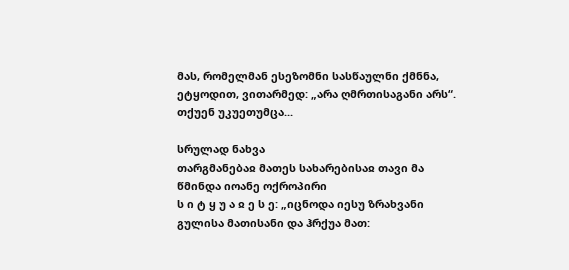მას, რომელმან ესეზომნი სასწაულნი ქმნნა, ეტყოდით, ვითარმედ: „არა ღმრთისაგანი არს“. თქუენ უკუეთუმცა...

სრულად ნახვა
თარგმანებაჲ მათეს სახარებისაჲ თავი მა
წმინდა იოანე ოქროპირი
ს ი ტ ყ უ ა ჲ ე ს ე: „იცნოდა იესუ ზრახვანი გულისა მათისანი და ჰრქუა მათ: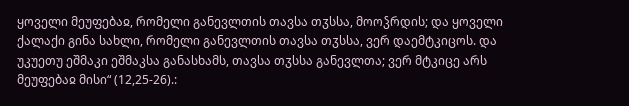ყოველი მეუფებაჲ, რომელი განევლთის თავსა თჳსსა, მოოჴრდის; და ყოველი ქალაქი გინა სახლი, რომელი განევლთის თავსა თჳსსა, ვერ დაემტკიცოს. და უკუეთუ ეშმაკი ეშმაკსა განასხამს, თავსა თჳსსა განევლთა; ვერ მტკიცე არს მეუფებაჲ მისი“ (12,25-26).: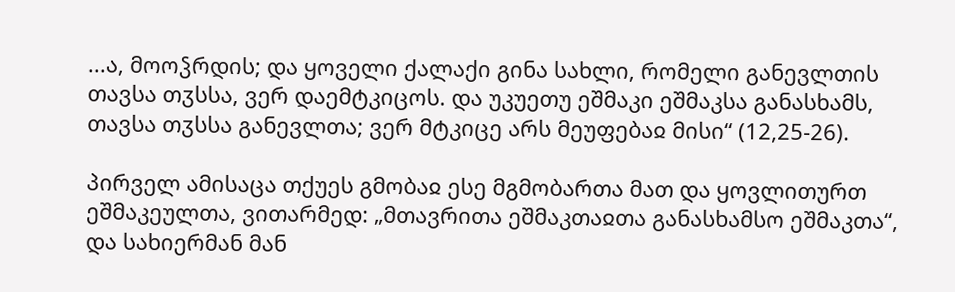...ა, მოოჴრდის; და ყოველი ქალაქი გინა სახლი, რომელი განევლთის თავსა თჳსსა, ვერ დაემტკიცოს. და უკუეთუ ეშმაკი ეშმაკსა განასხამს, თავსა თჳსსა განევლთა; ვერ მტკიცე არს მეუფებაჲ მისი“ (12,25-26).

პირველ ამისაცა თქუეს გმობაჲ ესე მგმობართა მათ და ყოვლითურთ ეშმაკეულთა, ვითარმედ: „მთავრითა ეშმაკთაჲთა განასხამსო ეშმაკთა“, და სახიერმან მან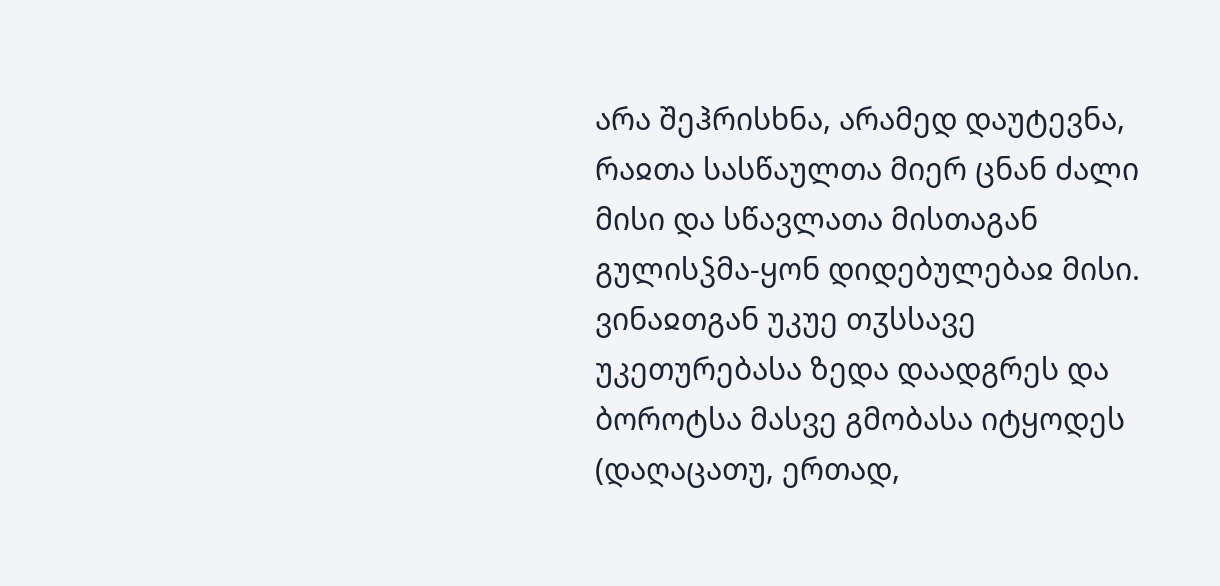არა შეჰრისხნა, არამედ დაუტევნა, რაჲთა სასწაულთა მიერ ცნან ძალი მისი და სწავლათა მისთაგან გულისჴმა-ყონ დიდებულებაჲ მისი. ვინაჲთგან უკუე თჳსსავე უკეთურებასა ზედა დაადგრეს და ბოროტსა მასვე გმობასა იტყოდეს (დაღაცათუ, ერთად,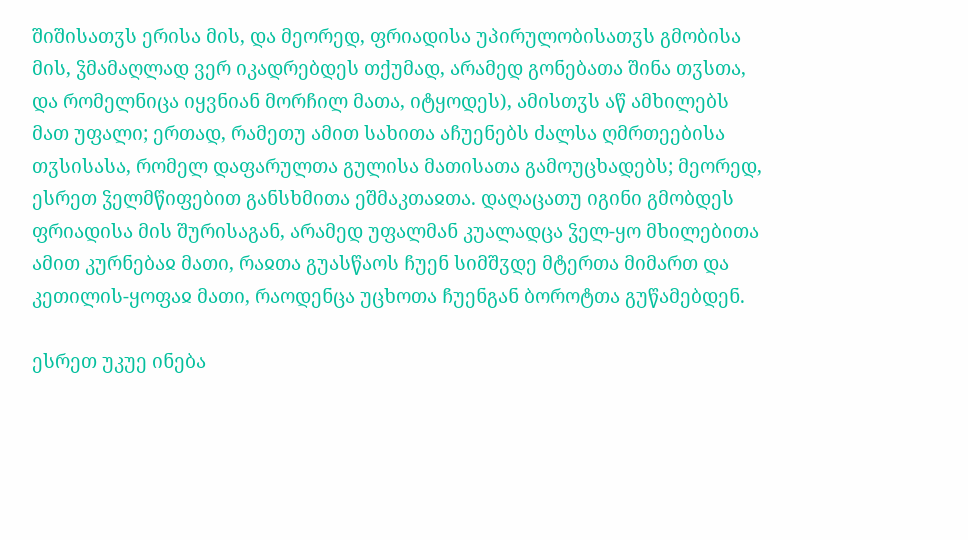შიშისათჳს ერისა მის, და მეორედ, ფრიადისა უპირულობისათჳს გმობისა მის, ჴმამაღლად ვერ იკადრებდეს თქუმად, არამედ გონებათა შინა თჳსთა, და რომელნიცა იყვნიან მორჩილ მათა, იტყოდეს), ამისთჳს აწ ამხილებს მათ უფალი; ერთად, რამეთუ ამით სახითა აჩუენებს ძალსა ღმრთეებისა თჳსისასა, რომელ დაფარულთა გულისა მათისათა გამოუცხადებს; მეორედ, ესრეთ ჴელმწიფებით განსხმითა ეშმაკთაჲთა. დაღაცათუ იგინი გმობდეს ფრიადისა მის შურისაგან, არამედ უფალმან კუალადცა ჴელ-ყო მხილებითა ამით კურნებაჲ მათი, რაჲთა გუასწაოს ჩუენ სიმშჳდე მტერთა მიმართ და კეთილის-ყოფაჲ მათი, რაოდენცა უცხოთა ჩუენგან ბოროტთა გუწამებდენ.

ესრეთ უკუე ინება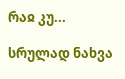რაჲ კუ...

სრულად ნახვა